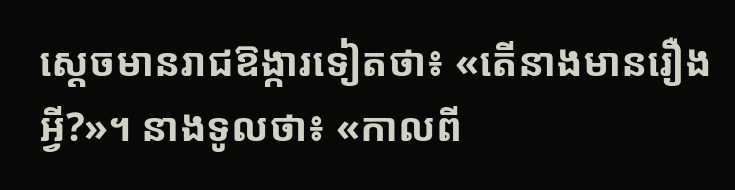ស្ដេចមានរាជឱង្ការទៀតថា៖ «តើនាងមានរឿងអ្វី?»។ នាងទូលថា៖ «កាលពី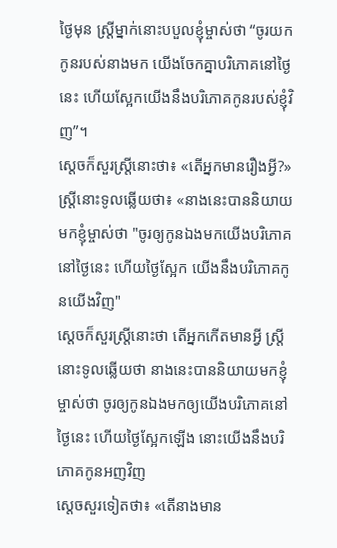ថ្ងៃមុន ស្ត្រីម្នាក់នោះបបួលខ្ញុំម្ចាស់ថា “ចូរយកកូនរបស់នាងមក យើងចែកគ្នាបរិភោគនៅថ្ងៃនេះ ហើយស្អែកយើងនឹងបរិភោគកូនរបស់ខ្ញុំវិញ”។
ស្តេចក៏សួរស្ត្រីនោះថា៖ «តើអ្នកមានរឿងអ្វី?» ស្ត្រីនោះទូលឆ្លើយថា៖ «នាងនេះបាននិយាយមកខ្ញុំម្ចាស់ថា "ចូរឲ្យកូនឯងមកយើងបរិភោគនៅថ្ងៃនេះ ហើយថ្ងៃស្អែក យើងនឹងបរិភោគកូនយើងវិញ"
ស្តេចក៏សួរស្ត្រីនោះថា តើអ្នកកើតមានអ្វី ស្ត្រីនោះទូលឆ្លើយថា នាងនេះបាននិយាយមកខ្ញុំម្ចាស់ថា ចូរឲ្យកូនឯងមកឲ្យយើងបរិភោគនៅថ្ងៃនេះ ហើយថ្ងៃស្អែកឡើង នោះយើងនឹងបរិភោគកូនអញវិញ
ស្តេចសួរទៀតថា៖ «តើនាងមាន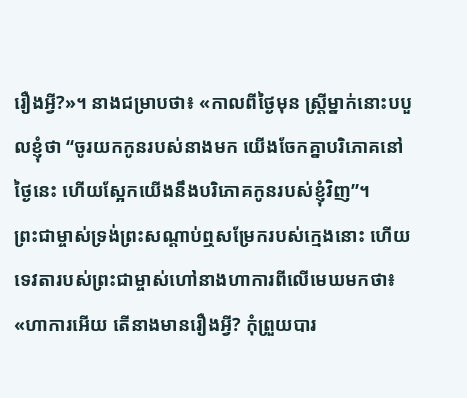រឿងអ្វី?»។ នាងជម្រាបថា៖ «កាលពីថ្ងៃមុន ស្ត្រីម្នាក់នោះបបួលខ្ញុំថា “ចូរយកកូនរបស់នាងមក យើងចែកគ្នាបរិភោគនៅថ្ងៃនេះ ហើយស្អែកយើងនឹងបរិភោគកូនរបស់ខ្ញុំវិញ”។
ព្រះជាម្ចាស់ទ្រង់ព្រះសណ្ដាប់ឮសម្រែករបស់ក្មេងនោះ ហើយទេវតារបស់ព្រះជាម្ចាស់ហៅនាងហាការពីលើមេឃមកថា៖ «ហាការអើយ តើនាងមានរឿងអ្វី? កុំព្រួយបារ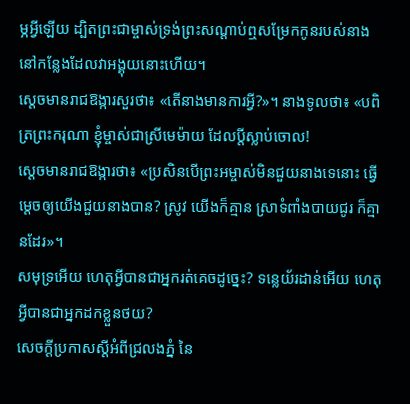ម្ភអ្វីឡើយ ដ្បិតព្រះជាម្ចាស់ទ្រង់ព្រះសណ្ដាប់ឮសម្រែកកូនរបស់នាង នៅកន្លែងដែលវាអង្គុយនោះហើយ។
ស្ដេចមានរាជឱង្ការសួរថា៖ «តើនាងមានការអ្វី?»។ នាងទូលថា៖ «បពិត្រព្រះករុណា ខ្ញុំម្ចាស់ជាស្រីមេម៉ាយ ដែលប្ដីស្លាប់ចោល!
ស្ដេចមានរាជឱង្ការថា៖ «ប្រសិនបើព្រះអម្ចាស់មិនជួយនាងទេនោះ ធ្វើម្ដេចឲ្យយើងជួយនាងបាន? ស្រូវ យើងក៏គ្មាន ស្រាទំពាំងបាយជូរ ក៏គ្មានដែរ»។
សមុទ្រអើយ ហេតុអ្វីបានជាអ្នករត់គេចដូច្នេះ? ទន្លេយ័រដាន់អើយ ហេតុអ្វីបានជាអ្នកដកខ្លួនថយ?
សេចក្ដីប្រកាសស្ដីអំពីជ្រលងភ្នំ នៃ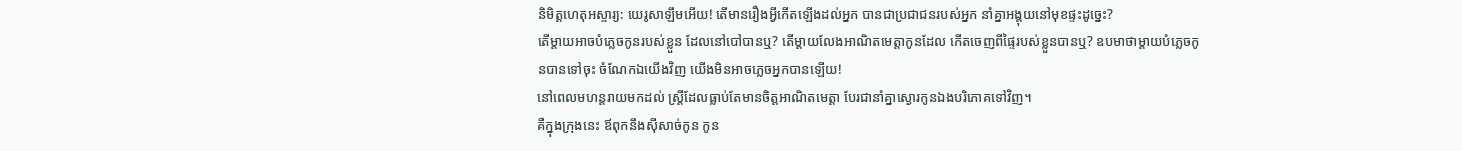និមិត្តហេតុអស្ចារ្យ: យេរូសាឡឹមអើយ! តើមានរឿងអ្វីកើតឡើងដល់អ្នក បានជាប្រជាជនរបស់អ្នក នាំគ្នាអង្គុយនៅមុខផ្ទះដូច្នេះ?
តើម្ដាយអាចបំភ្លេចកូនរបស់ខ្លួន ដែលនៅបៅបានឬ? តើម្ដាយលែងអាណិតមេត្តាកូនដែល កើតចេញពីផ្ទៃរបស់ខ្លួនបានឬ? ឧបមាថាម្ដាយបំភ្លេចកូនបានទៅចុះ ចំណែកឯយើងវិញ យើងមិនអាចភ្លេចអ្នកបានឡើយ!
នៅពេលមហន្តរាយមកដល់ ស្ត្រីដែលធ្លាប់តែមានចិត្តអាណិតមេត្តា បែរជានាំគ្នាស្ងោរកូនឯងបរិភោគទៅវិញ។
គឺក្នុងក្រុងនេះ ឪពុកនឹងស៊ីសាច់កូន កូន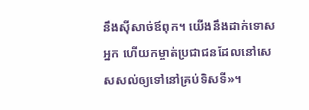នឹងស៊ីសាច់ឪពុក។ យើងនឹងដាក់ទោសអ្នក ហើយកម្ចាត់ប្រជាជនដែលនៅសេសសល់ឲ្យទៅនៅគ្រប់ទិសទី»។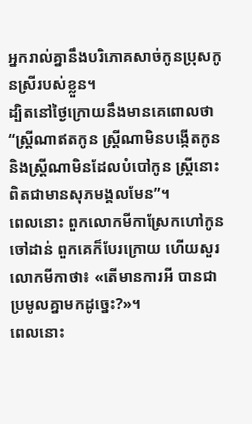អ្នករាល់គ្នានឹងបរិភោគសាច់កូនប្រុសកូនស្រីរបស់ខ្លួន។
ដ្បិតនៅថ្ងៃក្រោយនឹងមានគេពោលថា “ស្ត្រីណាឥតកូន ស្ត្រីណាមិនបង្កើតកូន និងស្ត្រីណាមិនដែលបំបៅកូន ស្ត្រីនោះពិតជាមានសុភមង្គលមែន”។
ពេលនោះ ពួកលោកមីកាស្រែកហៅកូនចៅដាន់ ពួកគេក៏បែរក្រោយ ហើយសួរលោកមីកាថា៖ «តើមានការអី បានជាប្រមូលគ្នាមកដូច្នេះ?»។
ពេលនោះ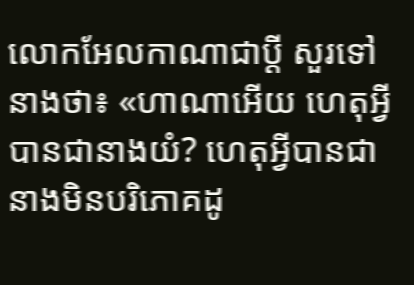លោកអែលកាណាជាប្ដី សួរទៅនាងថា៖ «ហាណាអើយ ហេតុអ្វីបានជានាងយំ? ហេតុអ្វីបានជានាងមិនបរិភោគដូ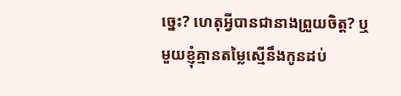ច្នេះ? ហេតុអ្វីបានជានាងព្រួយចិត្ត? ឬមួយខ្ញុំគ្មានតម្លៃស្មើនឹងកូនដប់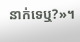នាក់ទេឬ?»។